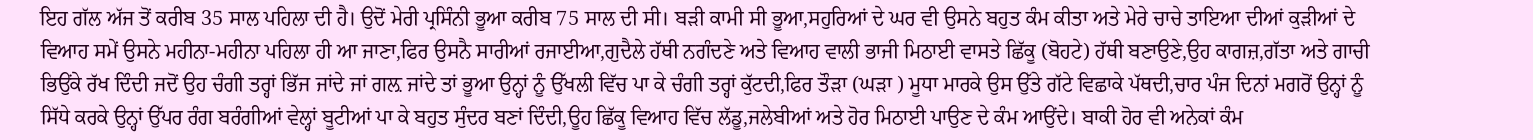ਇਹ ਗੱਲ ਅੱਜ ਤੋਂ ਕਰੀਬ 35 ਸਾਲ ਪਹਿਲਾ ਦੀ ਹੈ। ਉਦੋਂ ਮੇਰੀ ਪ੍ਰਸਿੰਨੀ ਭੂਆ ਕਰੀਬ 75 ਸਾਲ ਦੀ ਸੀ। ਬੜੀ ਕਾਮੀ ਸੀ ਭੂਆ,ਸਹੁਰਿਆਂ ਦੇ ਘਰ ਵੀ ਉਸਨੇ ਬਹੁਤ ਕੰਮ ਕੀਤਾ ਅਤੇ ਮੇਰੇ ਚਾਚੇ ਤਾਇਆ ਦੀਆਂ ਕੁੜੀਆਂ ਦੇ ਵਿਆਹ ਸਮੇਂ ਉਸਨੇ ਮਹੀਨਾ-ਮਹੀਨਾ ਪਹਿਲਾ ਹੀ ਆ ਜਾਣਾ,ਫਿਰ ਉਸਨੈ ਸਾਰੀਆਂ ਰਜਾਈਆ,ਗੁਦੈਲੇ ਹੱਥੀ ਨਗੰਦਣੇ ਅਤੇ ਵਿਆਹ ਵਾਲੀ ਭਾਜੀ ਮਿਠਾਈ ਵਾਸਤੇ ਛਿੱਕੂ (ਬੋਹਟੇ) ਹੱਥੀ ਬਣਾਉਣੇ,ਉਹ ਕਾਗਜ਼,ਗੱਤਾ ਅਤੇ ਗਾਚੀ ਭਿਉਂਕੇ ਰੱਖ ਦਿੰਦੀ ਜਦੋਂ ਉਹ ਚੰਗੀ ਤਰ੍ਹਾਂ ਭਿੱਜ ਜਾਂਦੇ ਜਾਂ ਗਲ਼ ਜਾਂਦੇ ਤਾਂ ਭੂਆ ਉਨ੍ਹਾਂ ਨੂੰ ਉੱਖਲੀ ਵਿੱਚ ਪਾ ਕੇ ਚੰਗੀ ਤਰ੍ਹਾਂ ਕੁੱਟਦੀ,ਫਿਰ ਤੌੜਾ (ਘੜਾ ) ਮੂਧਾ ਮਾਰਕੇ ਉਸ ਉੱਤੇ ਗੱਟੇ ਵਿਛਾਕੇ ਪੱਥਦੀ,ਚਾਰ ਪੰਜ ਦਿਨਾਂ ਮਗਰੋਂ ਉਨ੍ਹਾਂ ਨੂੰ ਸਿੱਧੇ ਕਰਕੇ ਉਨ੍ਹਾਂ ਉੱਪਰ ਰੰਗ ਬਰੰਗੀਆਂ ਵੇਲ੍ਹਾਂ ਬੂਟੀਆਂ ਪਾ ਕੇ ਬਹੁਤ ਸੁੰਦਰ ਬਣਾਂ ਦਿੰਦੀ,ਊਹ ਛਿੱਕੂ ਵਿਆਹ ਵਿੱਚ ਲੱਡੂ,ਜਲੇਬੀਆਂ ਅਤੇ ਹੋਰ ਮਿਠਾਈ ਪਾਉਣ ਦੇ ਕੰਮ ਆਉਂਦੇ। ਬਾਕੀ ਹੋਰ ਵੀ ਅਨੇਕਾਂ ਕੰਮ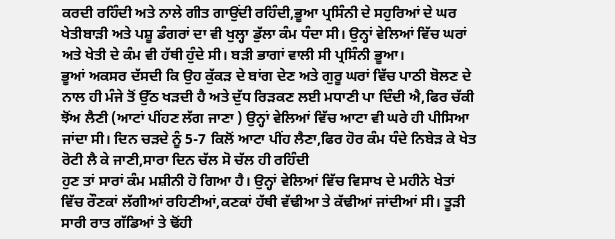ਕਰਦੀ ਰਹਿੰਦੀ ਅਤੇ ਨਾਲੇ ਗੀਤ ਗਾਉਂਦੀ ਰਹਿੰਦੀ,ਭੂਆ ਪ੍ਰਸਿੰਨੀ ਦੇ ਸਹੁਰਿਆਂ ਦੇ ਘਰ ਖੇਤੀਬਾੜੀ ਅਤੇ ਪਸ਼ੂ ਡੰਗਰਾਂ ਦਾ ਵੀ ਖੁਲ੍ਹਾ ਡੁੱਲਾ ਕੰਮ ਧੰਦਾ ਸੀ। ਉਨ੍ਹਾਂ ਵੇਲਿਆਂ ਵਿੱਚ ਘਰਾਂ ਅਤੇ ਖੇਤੀ ਦੇ ਕੰਮ ਵੀ ਹੱਥੀ ਹੁੰਦੇ ਸੀ। ਬੜੀ ਭਾਗਾਂ ਵਾਲੀ ਸੀ ਪ੍ਰਸਿੰਨੀ ਭੂਆ।
ਭੂਆਂ ਅਕਸਰ ਦੱਸਦੀ ਕਿ ਉਹ ਕੁੱਕੜ ਦੇ ਬਾਂਗ ਦੇਣ ਅਤੇ ਗੁਰੂ ਘਰਾਂ ਵਿੱਚ ਪਾਠੀ ਬੋਲਣ ਦੇ ਨਾਲ ਹੀ ਮੰਜੇ ਤੋਂ ਉੱਠ ਖੜਦੀ ਹੈ ਅਤੇ ਦੁੱਧ ਰਿੜਕਣ ਲਈ ਮਧਾਣੀ ਪਾ ਦਿੰਦੀ ਐ,ਫਿਰ ਚੱਕੀ ਝੋਂਅ ਲੈਣੀ (ਆਟਾਂ ਪੀਂਹਣ ਲੱਗ ਜਾਣਾ ) ਉਨ੍ਹਾਂ ਵੇਲਿਆਂ ਵਿੱਚ ਆਟਾ ਵੀ ਘਰੇ ਹੀ ਪੀਸਿਆ ਜਾਂਦਾ ਸੀ। ਦਿਨ ਚੜਦੇ ਨੂੰ 5-7 ਕਿਲੋਂ ਆਟਾ ਪੀਂਹ ਲੈਣਾ,ਫਿਰ ਹੋਰ ਕੰਮ ਧੰਦੇ ਨਿਬੇੜ ਕੇ ਖੇਤ ਰੋਟੀ ਲੈ ਕੇ ਜਾਣੀ,ਸਾਰਾ ਦਿਨ ਚੱਲ ਸੋ ਚੱਲ ਹੀ ਰਹਿੰਦੀ
ਹੁਣ ਤਾਂ ਸਾਰਾਂ ਕੰਮ ਮਸ਼ੀਨੀ ਹੋ ਗਿਆ ਹੈ। ਉਨ੍ਹਾਂ ਵੇਲਿਆਂ ਵਿੱਚ ਵਿਸਾਖ ਦੇ ਮਹੀਨੇ ਖੇਤਾਂ ਵਿੱਚ ਰੌਣਕਾਂ ਲੱਗੀਆਂ ਰਹਿਣੀਆਂ,ਕਣਕਾਂ ਹੱਥੀ ਵੱਢੀਆ ਤੇ ਕੱਢੀਆਂ ਜਾਂਦੀਆਂ ਸੀ। ਤੂੜੀ ਸਾਰੀ ਰਾਤ ਗੱਡਿਆਂ ਤੇ ਢੋਂਹੀ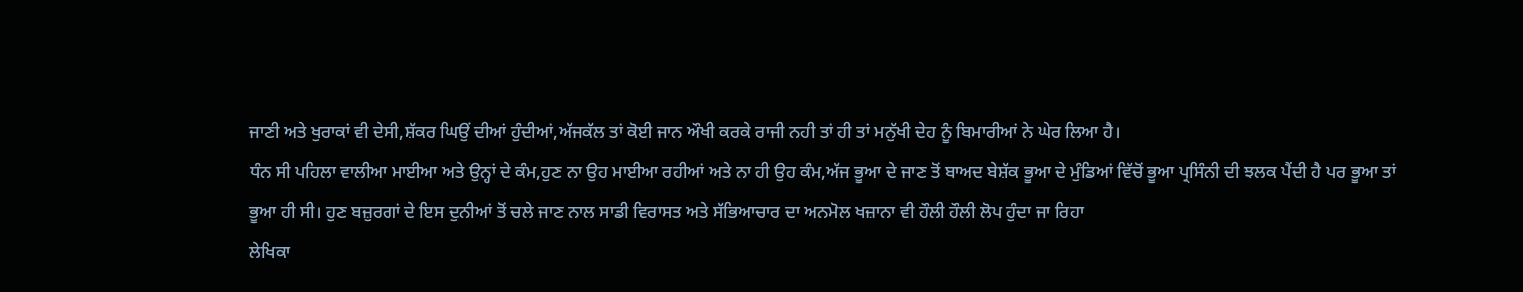ਜਾਣੀ ਅਤੇ ਖੁਰਾਕਾਂ ਵੀ ਦੇਸੀ,ਸ਼ੱਕਰ ਘਿਉਂ ਦੀਆਂ ਹੁੰਦੀਆਂ,ਅੱਜਕੱਲ ਤਾਂ ਕੋਈ ਜਾਨ ਔਖੀ ਕਰਕੇ ਰਾਜੀ ਨਹੀ ਤਾਂ ਹੀ ਤਾਂ ਮਨੁੱਖੀ ਦੇਹ ਨੂੰ ਬਿਮਾਰੀਆਂ ਨੇ ਘੇਰ ਲਿਆ ਹੈ।
ਧੰਨ ਸੀ ਪਹਿਲਾ ਵਾਲੀਆ ਮਾਈਆ ਅਤੇ ਉਨ੍ਹਾਂ ਦੇ ਕੰਮ,ਹੁਣ ਨਾ ਉਹ ਮਾਈਆ ਰਹੀਆਂ ਅਤੇ ਨਾ ਹੀ ਉਹ ਕੰਮ,ਅੱਜ ਭੂਆ ਦੇ ਜਾਣ ਤੋਂ ਬਾਅਦ ਬੇਸ਼ੱਕ ਭੂਆ ਦੇ ਮੁੰਡਿਆਂ ਵਿੱਚੋਂ ਭੂਆ ਪ੍ਰਸਿੰਨੀ ਦੀ ਝਲਕ ਪੈਂਦੀ ਹੈ ਪਰ ਭੂਆ ਤਾਂ ਭੂਆ ਹੀ ਸੀ। ਹੁਣ ਬਜ਼ੁਰਗਾਂ ਦੇ ਇਸ ਦੁਨੀਆਂ ਤੋਂ ਚਲੇ ਜਾਣ ਨਾਲ ਸਾਡੀ ਵਿਰਾਸਤ ਅਤੇ ਸੱਭਿਆਚਾਰ ਦਾ ਅਨਮੋਲ ਖਜ਼ਾਨਾ ਵੀ ਹੌਲੀ ਹੌਲੀ ਲੋਪ ਹੁੰਦਾ ਜਾ ਰਿਹਾ
ਲੇਖਿਕਾ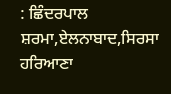: ਛਿੰਦਰਪਾਲ ਸ਼ਰਮਾ,ਏਲਨਾਬਾਦ,ਸਿਰਸਾ ਹਰਿਆਣਾ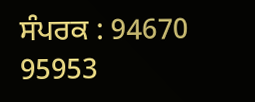ਸੰਪਰਕ : 94670 95953